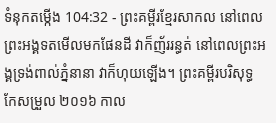ទំនុកតម្កើង 104:32 - ព្រះគម្ពីរខ្មែរសាកល នៅពេលព្រះអង្គទតមើលមកផែនដី វាក៏ញ័ររន្ធត់ នៅពេលព្រះអង្គទ្រង់ពាល់ភ្នំនានា វាក៏ហុយឡើង។ ព្រះគម្ពីរបរិសុទ្ធកែសម្រួល ២០១៦ កាល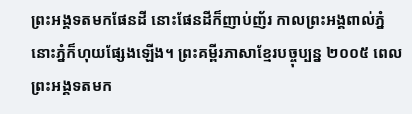ព្រះអង្គទតមកផែនដី នោះផែនដីក៏ញាប់ញ័រ កាលព្រះអង្គពាល់ភ្នំ នោះភ្នំក៏ហុយផ្សែងឡើង។ ព្រះគម្ពីរភាសាខ្មែរបច្ចុប្បន្ន ២០០៥ ពេលព្រះអង្គទតមក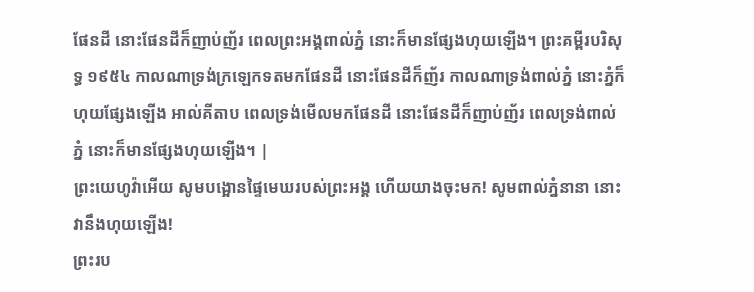ផែនដី នោះផែនដីក៏ញាប់ញ័រ ពេលព្រះអង្គពាល់ភ្នំ នោះក៏មានផ្សែងហុយឡើង។ ព្រះគម្ពីរបរិសុទ្ធ ១៩៥៤ កាលណាទ្រង់ក្រឡេកទតមកផែនដី នោះផែនដីក៏ញ័រ កាលណាទ្រង់ពាល់ភ្នំ នោះភ្នំក៏ហុយផ្សែងឡើង អាល់គីតាប ពេលទ្រង់មើលមកផែនដី នោះផែនដីក៏ញាប់ញ័រ ពេលទ្រង់ពាល់ភ្នំ នោះក៏មានផ្សែងហុយឡើង។ |
ព្រះយេហូវ៉ាអើយ សូមបង្អោនផ្ទៃមេឃរបស់ព្រះអង្គ ហើយយាងចុះមក! សូមពាល់ភ្នំនានា នោះវានឹងហុយឡើង!
ព្រះរប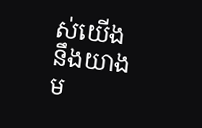ស់យើងនឹងយាងម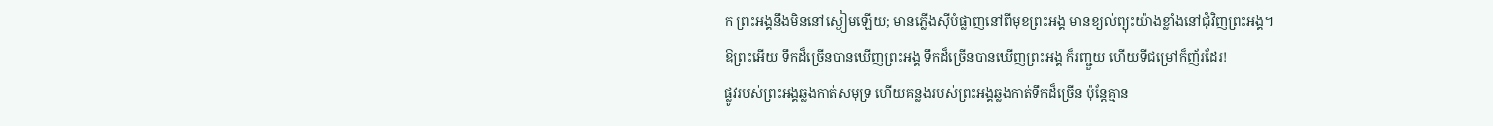ក ព្រះអង្គនឹងមិននៅស្ងៀមឡើយ; មានភ្លើងស៊ីបំផ្លាញនៅពីមុខព្រះអង្គ មានខ្យល់ព្យុះយ៉ាងខ្លាំងនៅជុំវិញព្រះអង្គ។
ឱព្រះអើយ ទឹកដ៏ច្រើនបានឃើញព្រះអង្គ ទឹកដ៏ច្រើនបានឃើញព្រះអង្គ ក៏រញ្ជួយ ហើយទីជម្រៅក៏ញ័រដែរ!
ផ្លូវរបស់ព្រះអង្គឆ្លងកាត់សមុទ្រ ហើយគន្លងរបស់ព្រះអង្គឆ្លងកាត់ទឹកដ៏ច្រើន ប៉ុន្តែគ្មាន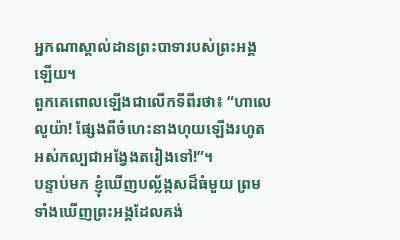អ្នកណាស្គាល់ដានព្រះបាទារបស់ព្រះអង្គឡើយ។
ពួកគេពោលឡើងជាលើកទីពីរថា៖ “ហាលេលូយ៉ា! ផ្សែងពីចំហេះនាងហុយឡើងរហូតអស់កល្បជាអង្វែងតរៀងទៅ!”។
បន្ទាប់មក ខ្ញុំឃើញបល្ល័ង្កសដ៏ធំមួយ ព្រមទាំងឃើញព្រះអង្គដែលគង់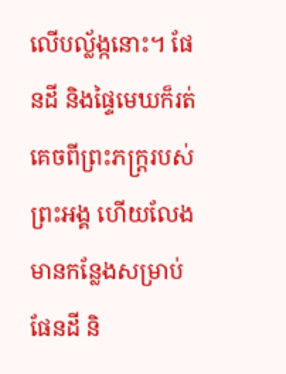លើបល្ល័ង្កនោះ។ ផែនដី និងផ្ទៃមេឃក៏រត់គេចពីព្រះភក្ត្ររបស់ព្រះអង្គ ហើយលែងមានកន្លែងសម្រាប់ផែនដី និ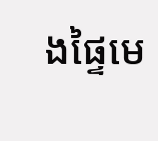ងផ្ទៃមេ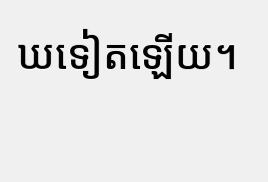ឃទៀតឡើយ។